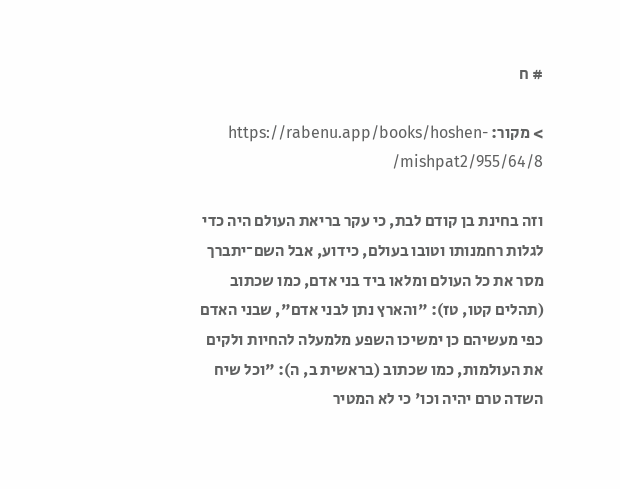# ח

> מקור: https://rabenu.app/books/hoshen-mishpat2/955/64/8/

וזה בחינת בן קודם לבת, כי עקר בריאת העולם היה כדי לגלות רחמנותו וטובו בעולם, כידוע, אבל השם־יתברך מסר את כל העולם ומלאו ביד בני אדם, כמו שכתוב (תהלים קטו, טז): "והארץ נתן לבני אדם", שבני האדם כפי מעשיהם כן ימשיכו השפע מלמעלה להחיות ולקים את העולמות, כמו שכתוב (בראשית ב, ה): "וכל שיח השדה טרם יהיה וכו' כי לא המטיר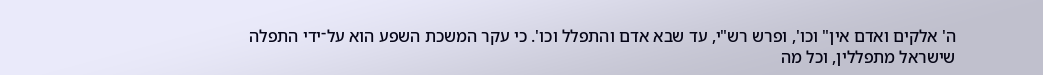ה' אלקים ואדם אין" וכו', ופרש רש"י, עד שבא אדם והתפלל וכו'. כי עקר המשכת השפע הוא על־ידי התפלה שישראל מתפללין, וכל מה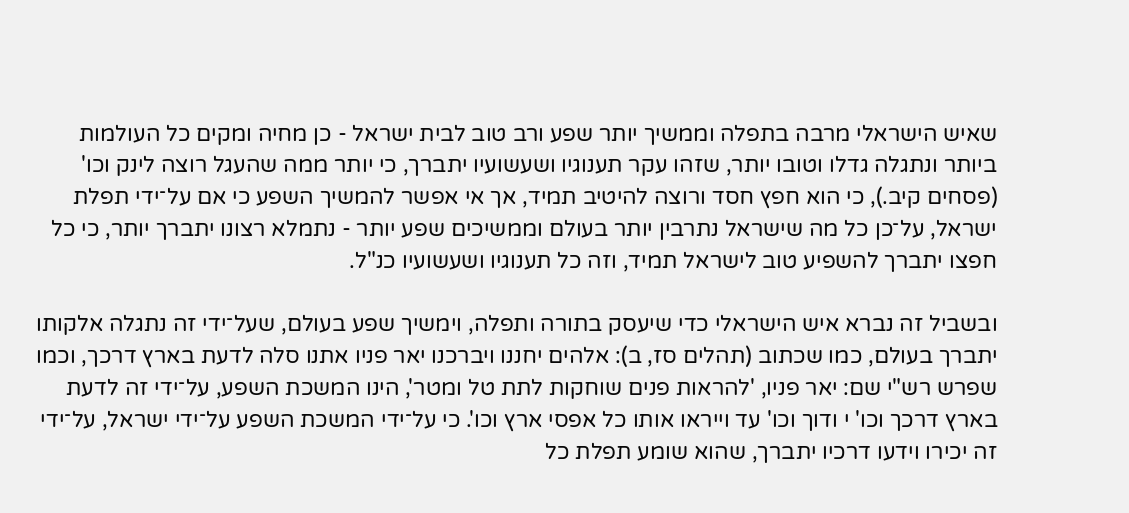שאיש הישראלי מרבה בתפלה וממשיך יותר שפע ורב טוב לבית ישראל - כן מחיה ומקים כל העולמות ביותר ונתגלה גדלו וטובו יותר, שזהו עקר תענוגיו ושעשועיו יתברך, כי יותר ממה שהעגל רוצה לינק וכו' (פסחים קיב.), כי הוא חפץ חסד ורוצה להיטיב תמיד, אך אי אפשר להמשיך השפע כי אם על־ידי תפלת ישראל, על־כן כל מה שישראל נתרבין יותר בעולם וממשיכים שפע יותר - נתמלא רצונו יתברך יותר, כי כל חפצו יתברך להשפיע טוב לישראל תמיד, וזה כל תענוגיו ושעשועיו כנ"ל.

ובשביל זה נברא איש הישראלי כדי שיעסק בתורה ותפלה, וימשיך שפע בעולם, שעל־ידי זה נתגלה אלקותו יתברך בעולם, כמו שכתוב (תהלים סז, ב): אלהים יחננו ויברכנו יאר פניו אתנו סלה לדעת בארץ דרכך, וכמו שפרש רש"י שם: יאר פניו, 'להראות פנים שוחקות לתת טל ומטר', הינו המשכת השפע, על־ידי זה לדעת בארץ דרכך וכו' י ודוך וכו' עד וייראו אותו כל אפסי ארץ וכו'. כי על־ידי המשכת השפע על־ידי ישראל, על־ידי זה יכירו וידעו דרכיו יתברך, שהוא שומע תפלת כל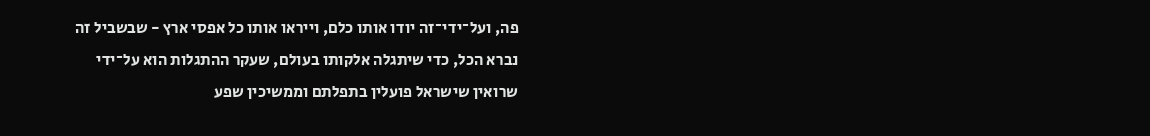פה, ועל־ידי־זה יודו אותו כלם, וייראו אותו כל אפסי ארץ - שבשביל זה נברא הכל, כדי שיתגלה אלקותו בעולם, שעקר ההתגלות הוא על־ידי שרואין שישראל פועלין בתפלתם וממשיכין שפע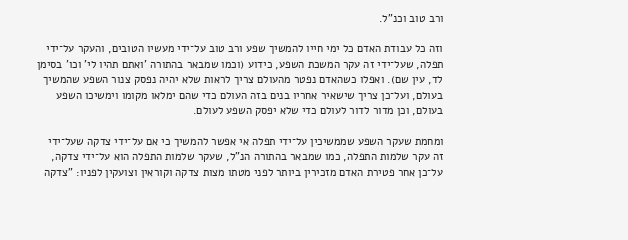ורב טוב וכנ"ל.

וזה כל עבודת האדם כל ימי חייו להמשיך שפע ורב טוב על־ידי מעשיו הטובים, והעקר על־ידי תפלה, שעל־ידי זה עקר המשכת השפע, כידוע (וכמו שמבאר בהתורה 'ואתם תהיו לי' וכו' בסימן לד, עין שם). ואפלו כשהאדם נפטר מהעולם צריך לראות שלא יהיה נפסק צנור השפע שהמשיך בעולם, ועל־כן צריך שישאיר אחריו בנים בזה העולם כדי שהם ימלאו מקומו וימשיכו השפע בעולם, וכן מדור לדור לעולם כדי שלא יפסק השפע לעולם.

ומחמת שעקר השפע שממשיכין על־ידי תפלה אי אפשר להמשיך כי אם על־ידי צדקה שעל־ידי זה עקר שלמות התפלה, כמו שמבאר בהתורה הנ"ל, שעקר שלמות התפלה הוא על־ידי צדקה, על־כן אחר פטירת האדם מזכירין ביותר לפני מטתו מצות צדקה וקוראין וצועקין לפניו: "צדקה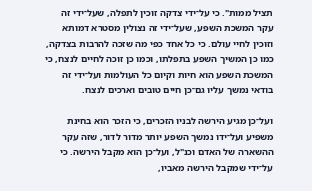תציל ממות". כי על־ידי צדקה זוכין לתפלה, שעל־ידי זה עקר המשכת השפע, שעל־ידי זה נצולין מסטרא דמותא וזוכין לחיי עולם. כי כל אחד כפי מה שזכה להרבות בצדקה, כמו כן המשיך השפע בתפלתו, וכמו כן זוכה לחיים לנצח, כי המשכת השפע הוא חיות וקיום כל העולמות ועל־ידי זה בודאי נמשך עליו גם־כן חיים טובים וארכים לנצח.

ועל־כן מגיע הירשה לבניו הזכרים, כי הזכר הוא בחינת משפיע ועל־ידו נמשך השפע יותר מדור לדור, שזה עקר ההשארה של האדם וכנ"ל, ועל־כן הוא מקבל הירשה. כי על־ידי שמקבל הירשה מאביו,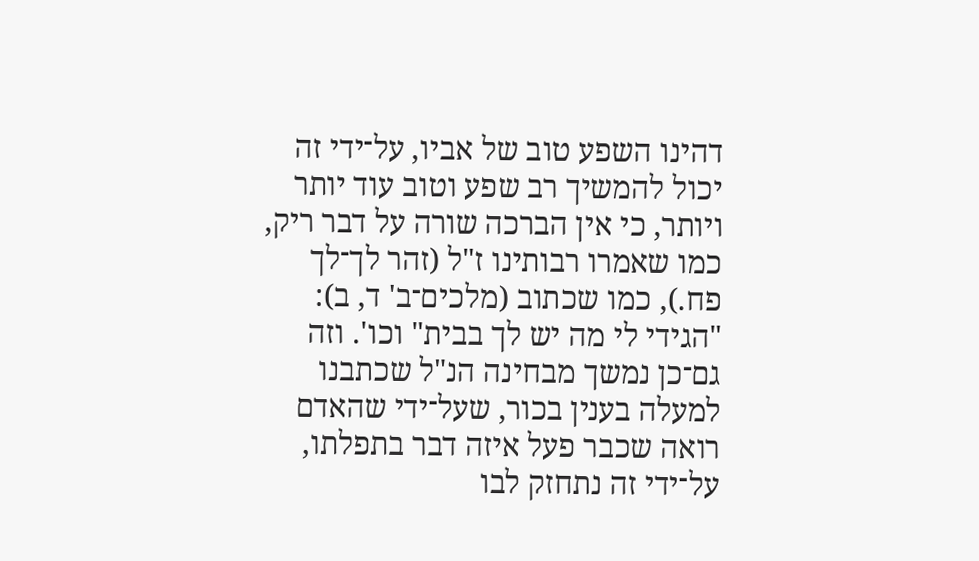דהינו השפע טוב של אביו, על־ידי זה יכול להמשיך רב שפע וטוב עוד יותר ויותר, כי אין הברכה שורה על דבר ריק, כמו שאמרו רבותינו ז"ל (זהר לך־לך פח.), כמו שכתוב (מלכים־ב' ד, ב): "הגידי לי מה יש לך בבית" וכו'. וזה גם־כן נמשך מבחינה הנ"ל שכתבנו למעלה בענין בכור, שעל־ידי שהאדם רואה שכבר פעל איזה דבר בתפלתו, על־ידי זה נתחזק לבו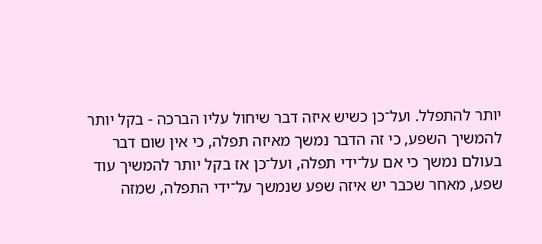יותר להתפלל. ועל־כן כשיש איזה דבר שיחול עליו הברכה - בקל יותר להמשיך השפע, כי זה הדבר נמשך מאיזה תפלה, כי אין שום דבר בעולם נמשך כי אם על־ידי תפלה, ועל־כן אז בקל יותר להמשיך עוד שפע, מאחר שכבר יש איזה שפע שנמשך על־ידי התפלה, שמזה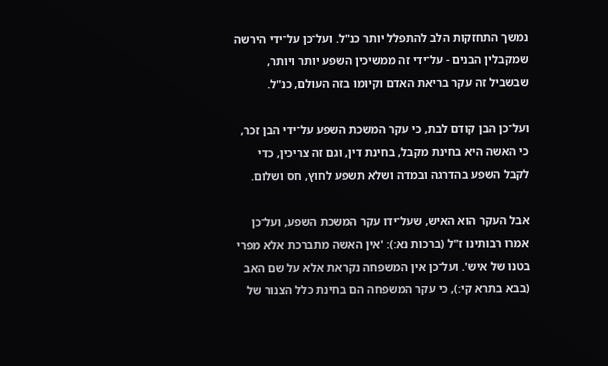נמשך התחזקות הלב להתפלל יותר כנ"ל. ועל־כן על־ידי הירשה שמקבלין הבנים - על־ידי זה ממשיכין השפע יותר ויותר, שבשביל זה עקר בריאת האדם וקיומו בזה העולם, כנ"ל.

ועל־כן הבן קודם לבת, כי עקר המשכת השפע על־ידי הבן זכר, כי האשה היא בחינת מקבל, בחינת דין, וגם זה צריכין, כדי לקבל השפע בהדרגה ובמדה ושלא תשפע לחוץ, חס ושלום.

אבל העקר הוא האיש, שעל־ידו עקר המשכת השפע, ועל־כן אמרו רבותינו ז"ל (ברכות נא:): 'אין האשה מתברכת אלא מפרי בטנו של איש'. ועל־כן אין המשפחה נקראת אלא על שם האב (בבא בתרא קי:), כי עקר המשפחה הם בחינת כלל הצנור של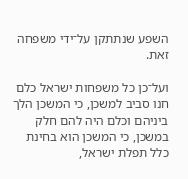השפע שנתתקן על־ידי משפחה זאת.

ועל־כן כל משפחות ישראל כלם חנו סביב למשכן, כי המשכן הלך ביניהם וכלם היה להם חלק במשכן, כי המשכן הוא בחינת כלל תפלת ישראל,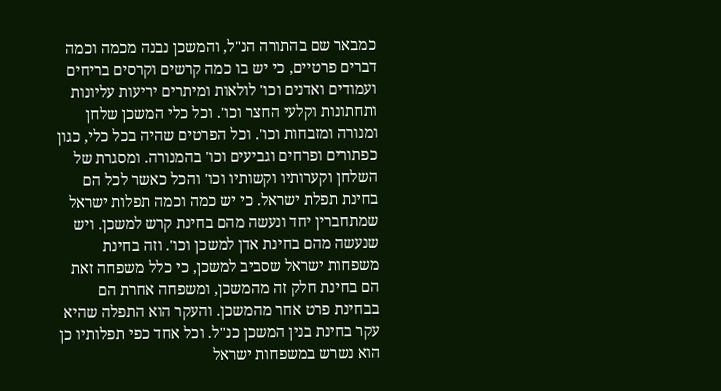כמבאר שם בהתורה הנ"ל, והמשכן נבנה מכמה וכמה דברים פרטיים, כי יש בו כמה קרשים וקרסים בריחים ועמודים ואדנים וכו' לולאות ומיתרים יריעות עליונות ותחתונות וקלעי החצר וכו'. וכל כלי המשכן שלחן ומנורה ומזבחות וכו'. וכל הפרטים שהיה בכל כלי, כגון כפתורים ופרחים וגביעים וכו' בהמנורה. ומסגרת של השלחן וקערותיו וקשותיו וכו' והכל כאשר לכל הם בחינת תפלת ישראל. כי יש כמה וכמה תפלות ישראל שמתחברין יחד ונעשה מהם בחינת קרש למשכן. ויש שנעשה מהם בחינת אדן למשכן וכו'. וזה בחינת משפחות ישראל שסביב למשכן, כי כלל משפחה זאת הם בחינת חלק זה מהמשכן, ומשפחה אחרת הם בבחינת פרט אחר מהמשכן. והעקר הוא התפלה שהיא עקר בחינת בנין המשכן כנ"ל. וכל אחד כפי תפלותיו כן הוא נשרש במשפחות ישראל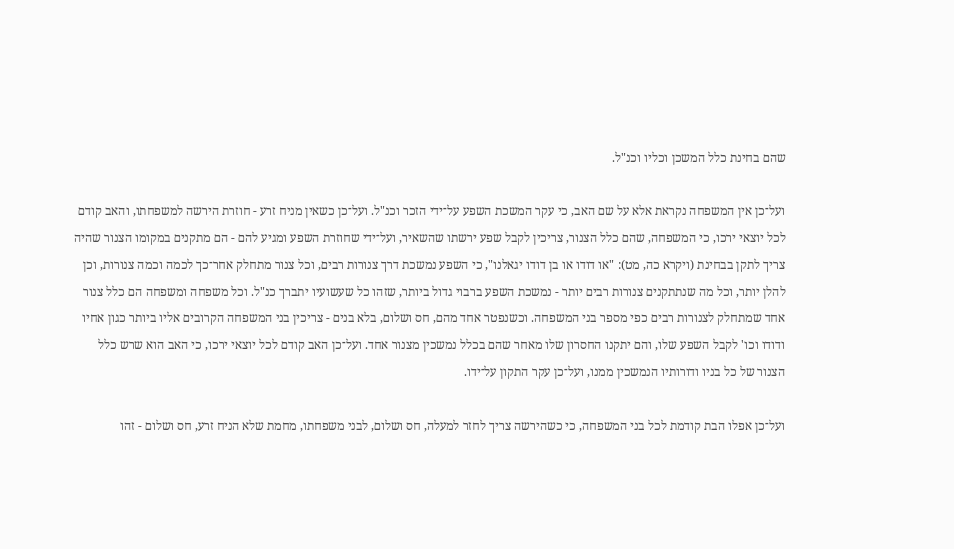שהם בחינת כלל המשכן וכליו וכנ"ל.

ועל־כן אין המשפחה נקראת אלא על שם האב, כי עקר המשכת השפע על־ידי הזכר וכנ"ל. ועל־כן כשאין מניח זרע - חוזרת הירשה למשפחתו, והאב קודם לכל יוצאי ירכו, כי המשפחה, שהם כלל הצנור, צריכין לקבל שפע ירשתו שהשאיר, ועל־ידי שחוזרת השפע ומגיע להם - הם מתקנים במקומו הצנור שהיה צריך לתקן בבחינת (ויקרא כה, מט): "או דודו או בן דודו יגאלנו", כי השפע נמשכת דרך צנורות רבים, וכל צנור מתחלק אחר־כך לכמה וכמה צנורות, וכן להלן יותר, וכל מה שנתתקנים צנורות רבים יותר - נמשכת השפע ברבוי גדול ביותר, שזהו כל שעשועיו יתברך כנ"ל. וכל משפחה ומשפחה הם כלל צנור אחד שמתחלק לצנורות רבים כפי מספר בני המשפחה. וכשנפטר אחד מהם, חס ושלום, בלא בנים - צריכין בני המשפחה הקרובים אליו ביותר כגון אחיו ודודו וכו' לקבל השפע שלו, והם יתקנו החסרון שלו מאחר שהם בכלל נמשכין מצנור אחד. ועל־כן האב קודם לכל יוצאי ירכו, כי האב הוא שרש כלל הצנור של כל בניו ודורותיו הנמשכין ממנו, ועל־כן עקר התקון על־ידו.

ועל־כן אפלו הבת קודמת לכל בני המשפחה, כי כשהירשה צריך לחזר למעלה, חס ושלום, לבני משפחתו, מחמת שלא הניח זרע, חס ושלום - זהו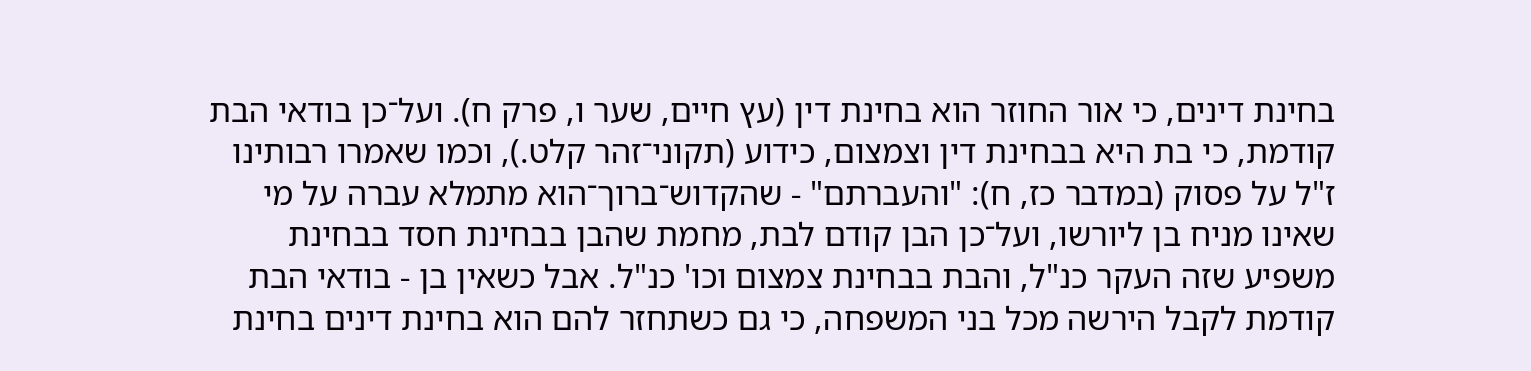בחינת דינים, כי אור החוזר הוא בחינת דין (עץ חיים, שער ו, פרק ח). ועל־כן בודאי הבת קודמת, כי בת היא בבחינת דין וצמצום, כידוע (תקוני־זהר קלט.), וכמו שאמרו רבותינו ז"ל על פסוק (במדבר כז, ח): "והעברתם" - שהקדוש־ברוך־הוא מתמלא עברה על מי שאינו מניח בן ליורשו, ועל־כן הבן קודם לבת, מחמת שהבן בבחינת חסד בבחינת משפיע שזה העקר כנ"ל, והבת בבחינת צמצום וכו' כנ"ל. אבל כשאין בן - בודאי הבת קודמת לקבל הירשה מכל בני המשפחה, כי גם כשתחזר להם הוא בחינת דינים בחינת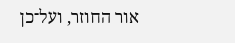אור החוזר, ועל־כן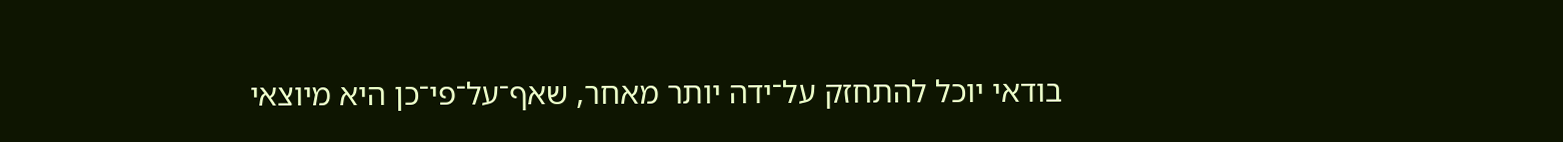בודאי יוכל להתחזק על־ידה יותר מאחר, שאף־על־פי־כן היא מיוצאי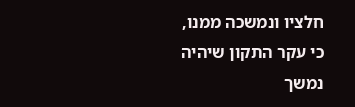חלציו ונמשכה ממנו, כי עקר התקון שיהיה נמשך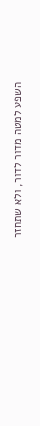השפע למטה מדור לדור, ולא שתחזר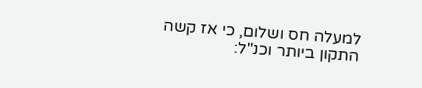למעלה חס ושלום, כי אז קשה התקון ביותר וכנ"ל: